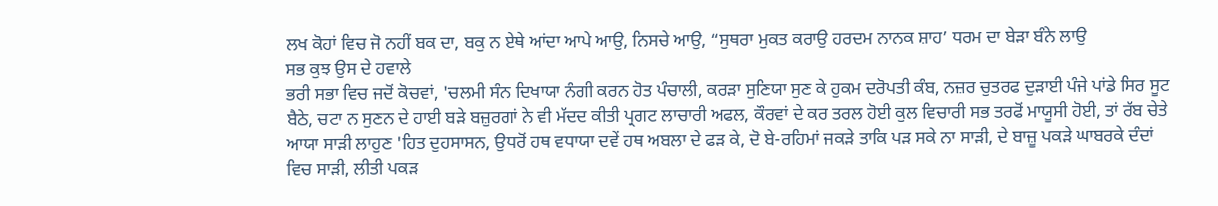ਲਖ ਕੋਹਾਂ ਵਿਚ ਜੋ ਨਹੀਂ ਬਕ ਦਾ, ਬਕੁ ਨ ਏਥੇ ਆਂਦਾ ਆਪੇ ਆਉ, ਨਿਸਚੇ ਆਉ, “ਸੁਥਰਾ ਮੁਕਤ ਕਰਾਉ ਹਰਦਮ ਨਾਨਕ ਸ਼ਾਹ’ ਧਰਮ ਦਾ ਬੇੜਾ ਬੰਨੇ ਲਾਉ
ਸਭ ਕੁਝ ਉਸ ਦੇ ਹਵਾਲੇ
ਭਰੀ ਸਭਾ ਵਿਚ ਜਦੋਂ ਕੋਚਵਾਂ, 'ਚਲਮੀ ਸੰਨ ਦਿਖਾਯਾ ਨੰਗੀ ਕਰਨ ਹੋਤ ਪੰਚਾਲੀ, ਕਰੜਾ ਸੁਣਿਯਾ ਸੁਣ ਕੇ ਹੁਕਮ ਦਰੋਪਤੀ ਕੰਬ, ਨਜ਼ਰ ਚੁਤਰਫ ਦੁੜਾਈ ਪੰਜੇ ਪਾਂਡੇ ਸਿਰ ਸੂਟ ਬੈਠੇ, ਚਟਾ ਨ ਸੁਣਨ ਦੇ ਹਾਈ ਬੜੇ ਬਜ਼ੁਰਗਾਂ ਨੇ ਵੀ ਮੱਦਦ ਕੀਤੀ ਪ੍ਰਗਟ ਲਾਚਾਰੀ ਅਫਲ, ਕੌਰਵਾਂ ਦੇ ਕਰ ਤਰਲ ਹੋਈ ਕੁਲ ਵਿਚਾਰੀ ਸਭ ਤਰਫੋਂ ਮਾਯੂਸੀ ਹੋਈ, ਤਾਂ ਰੱਬ ਚੇਤੇ ਆਯਾ ਸਾੜੀ ਲਾਹੁਣ 'ਹਿਤ ਦੁਹਸਾਸਨ, ਉਧਰੋਂ ਹਥ ਵਧਾਯਾ ਦਵੇਂ ਹਥ ਅਬਲਾ ਦੇ ਫੜ ਕੇ, ਦੋ ਬੇ-ਰਹਿਮਾਂ ਜਕੜੇ ਤਾਕਿ ਪੜ ਸਕੇ ਨਾ ਸਾੜੀ, ਦੇ ਬਾਜ਼ੂ ਪਕੜੇ ਘਾਬਰਕੇ ਦੰਦਾਂ ਵਿਚ ਸਾੜੀ, ਲੀਤੀ ਪਕੜ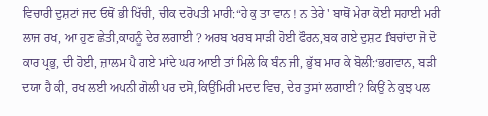ਵਿਚਾਰੀ ਦੁਸ਼ਟਾਂ ਜਦ ਓਥੋਂ ਭੀ ਖਿੱਚੀ, ਚੀਕ ਦਰੋਪਤੀ ਮਾਰੀ:“ਹੇ ਕੁ ਤਾ ਵਾਨ ! ਨ ਤੇਰੇ ' ਬਾਥੋਂ ਮੇਰਾ ਕੋਈ ਸਹਾਈ ਮਰੀ ਲਾਜ ਰਖ, ਆ ਹੁਣ ਛੇਤੀ,ਕਾਹਨੂੰ ਦੇਰ ਲਗਾਈ ? ਅਰਬ ਖਰਬ ਸਾੜੀ ਹੋਈ ਫੌਰਨ,ਬਕ ਗਏ ਦੁਸ਼ਟ fਬਚਾਂਦਾ ਜੋ ਦੋ ਕਾਰ ਪ੍ਰਭੁ, ਦੀ ਹੋਈ, ਜ਼ਾਲਮ ਪੈ ਗਏ ਮਾਂਦੇ ਘਰ ਆਈ ਤਾਂ ਮਿਲੇ ਕਿ ਬੰਨ ਜੀ, ਭੁੱਬ ਮਾਰ ਕੇ ਬੋਲੀ:‘ਭਗਵਾਨ, ਬੜੀ ਦਯਾ ਹੈ ਕੀ, ਰਖ ਲਈ ਅਪਨੀ ਗੋਲੀ ਪਰ ਦਸੋ,ਕਿਉਂਮਿਰੀ ਮਦਦ ਵਿਚ, ਦੇਰ ਤੁਸਾਂ ਲਗਾਈ ? ਕਿਉਂ ਨੇ ਕੁਝ ਪਲ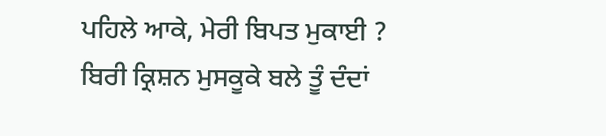ਪਹਿਲੇ ਆਕੇ, ਮੇਰੀ ਬਿਪਤ ਮੁਕਾਈ ? ਬਿਰੀ ਕ੍ਰਿਸ਼ਨ ਮੁਸਕੂਕੇ ਬਲੇ ਤੂੰ ਦੰਦਾਂ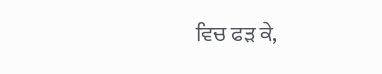ਵਿਚ ਫੜ ਕੇ,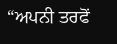“ਅਪਨੀ ਤਰਫੋਂ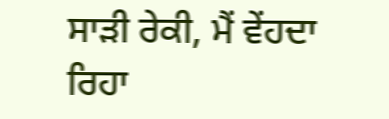ਸਾੜੀ ਰੇਕੀ, ਮੈਂ ਵੇਂਹਦਾ ਰਿਹਾ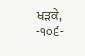ਖੜਕੇ,
-੧੦੬-